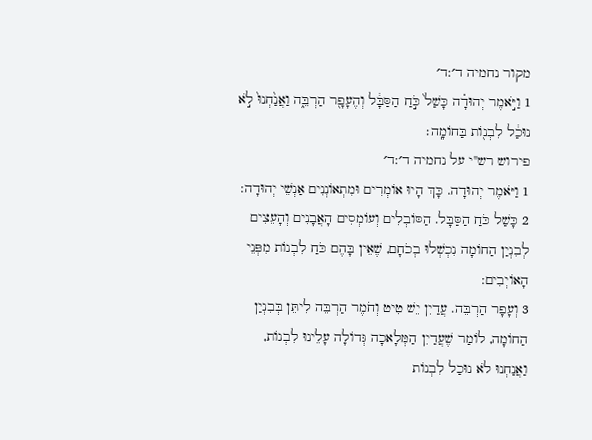מקור נחמיה ד׳:ד׳
1 וַיֹּ֣אמֶר יְהוּדָ֗ה כָּשַׁל֙ כֹּ֣חַ הַסַּבָּ֔ל וְהֶעָפָ֖ר הַרְבֵּ֑ה וַאֲנַ֙חְנוּ֙ לֹ֣א נוּכַ֔ל לִבְנ֖וֹת בַּחוֹמָֽה׃
פירוש רש"י על נחמיה ד׳:ד׳
1 וַיֹּאמֶר יְהוּדָה. כָּךְ הָיוּ אוֹמְרִים וּמִתְאוֹנְנִים אַנְשֵׁי יְהוּדָה:
2 כָּשַׁל כֹּחַ הַסַּבָּל. הַסּוֹבְלִים וְעוֹמְסִים הָאֲבָנִים וְהָעֵצִים לְבִנְיַן הַחוֹמָה נִכְשְׁלוּ בְכֹחָם, שֶׁאֵין בָּהֶם כֹּחַ לִבְנוֹת מִפְּנֵי הָאוֹיְבִים:
3 וְעָפָר הַרְבֵּה. עֲדַיִן יֵשׁ טִיט וְחֹמֶר הַרְבֵּה לִיתֵּן בְּבִנְיַן הַחוֹמָה, לוֹמַר שֶׁעֲדַיִן הַמְּלָאכָה גְּדוֹלָה עָלֵינוּ לִבְנוֹת, וַאֲנַחְנוּ לֹא נוּכַל לִבְנוֹת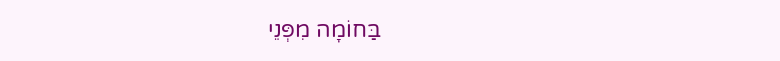בַּחוֹמָה מִפְּנֵי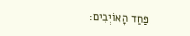פַּחַד הָאוֹיְבִים: